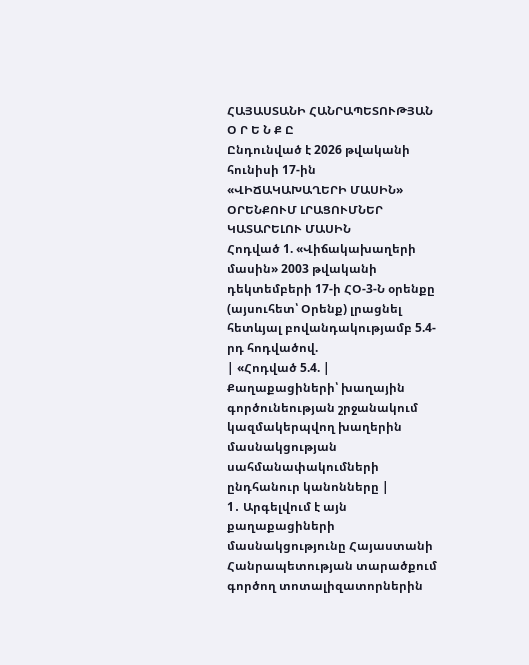ՀԱՅԱՍՏԱՆԻ ՀԱՆՐԱՊԵՏՈՒԹՅԱՆ
Օ Ր Ե Ն Ք Ը
Ընդունված է 2026 թվականի հունիսի 17-ին
«ՎԻՃԱԿԱԽԱՂԵՐԻ ՄԱՍԻՆ» ՕՐԵՆՔՈՒՄ ԼՐԱՑՈՒՄՆԵՐ ԿԱՏԱՐԵԼՈՒ ՄԱՍԻՆ
Հոդված 1. «Վիճակախաղերի մասին» 2003 թվականի դեկտեմբերի 17-ի ՀՕ-3-Ն օրենքը (այսուհետ՝ Օրենք) լրացնել հետևյալ բովանդակությամբ 5.4-րդ հոդվածով.
| «Հոդված 5.4. | Քաղաքացիների՝ խաղային գործունեության շրջանակում կազմակերպվող խաղերին մասնակցության սահմանափակումների ընդհանուր կանոնները |
1․ Արգելվում է այն քաղաքացիների մասնակցությունը Հայաստանի Հանրապետության տարածքում գործող տոտալիզատորներին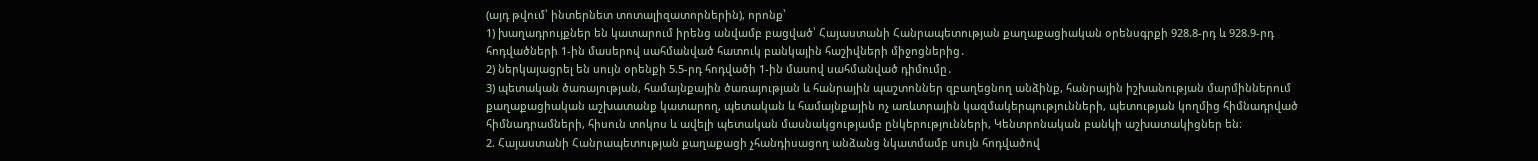(այդ թվում՝ ինտերնետ տոտալիզատորներին), որոնք՝
1) խաղադրույքներ են կատարում իրենց անվամբ բացված՝ Հայաստանի Հանրապետության քաղաքացիական օրենսգրքի 928.8-րդ և 928.9-րդ հոդվածների 1-ին մասերով սահմանված հատուկ բանկային հաշիվների միջոցներից․
2) ներկայացրել են սույն օրենքի 5.5-րդ հոդվածի 1-ին մասով սահմանված դիմումը․
3) պետական ծառայության, համայնքային ծառայության և հանրային պաշտոններ զբաղեցնող անձինք, հանրային իշխանության մարմիններում քաղաքացիական աշխատանք կատարող, պետական և համայնքային ոչ առևտրային կազմակերպությունների, պետության կողմից հիմնադրված հիմնադրամների, հիսուն տոկոս և ավելի պետական մասնակցությամբ ընկերությունների, Կենտրոնական բանկի աշխատակիցներ են։
2. Հայաստանի Հանրապետության քաղաքացի չհանդիսացող անձանց նկատմամբ սույն հոդվածով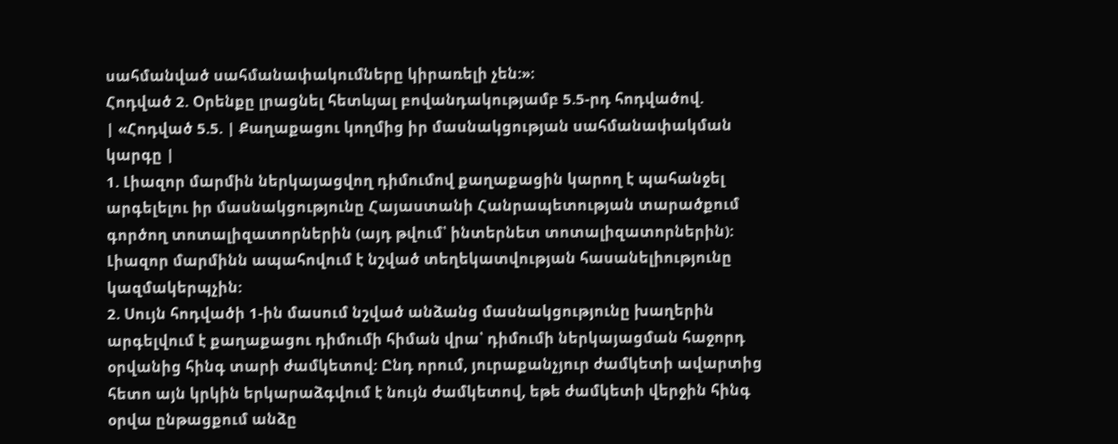սահմանված սահմանափակումները կիրառելի չեն:»։
Հոդված 2. Օրենքը լրացնել հետևյալ բովանդակությամբ 5.5-րդ հոդվածով.
| «Հոդված 5.5. | Քաղաքացու կողմից իր մասնակցության սահմանափակման կարգը |
1. Լիազոր մարմին ներկայացվող դիմումով քաղաքացին կարող է պահանջել արգելելու իր մասնակցությունը Հայաստանի Հանրապետության տարածքում գործող տոտալիզատորներին (այդ թվում՝ ինտերնետ տոտալիզատորներին): Լիազոր մարմինն ապահովում է նշված տեղեկատվության հասանելիությունը կազմակերպչին:
2. Սույն հոդվածի 1-ին մասում նշված անձանց մասնակցությունը խաղերին արգելվում է քաղաքացու դիմումի հիման վրա՝ դիմումի ներկայացման հաջորդ օրվանից հինգ տարի ժամկետով: Ընդ որում, յուրաքանչյուր ժամկետի ավարտից հետո այն կրկին երկարաձգվում է նույն ժամկետով, եթե ժամկետի վերջին հինգ օրվա ընթացքում անձը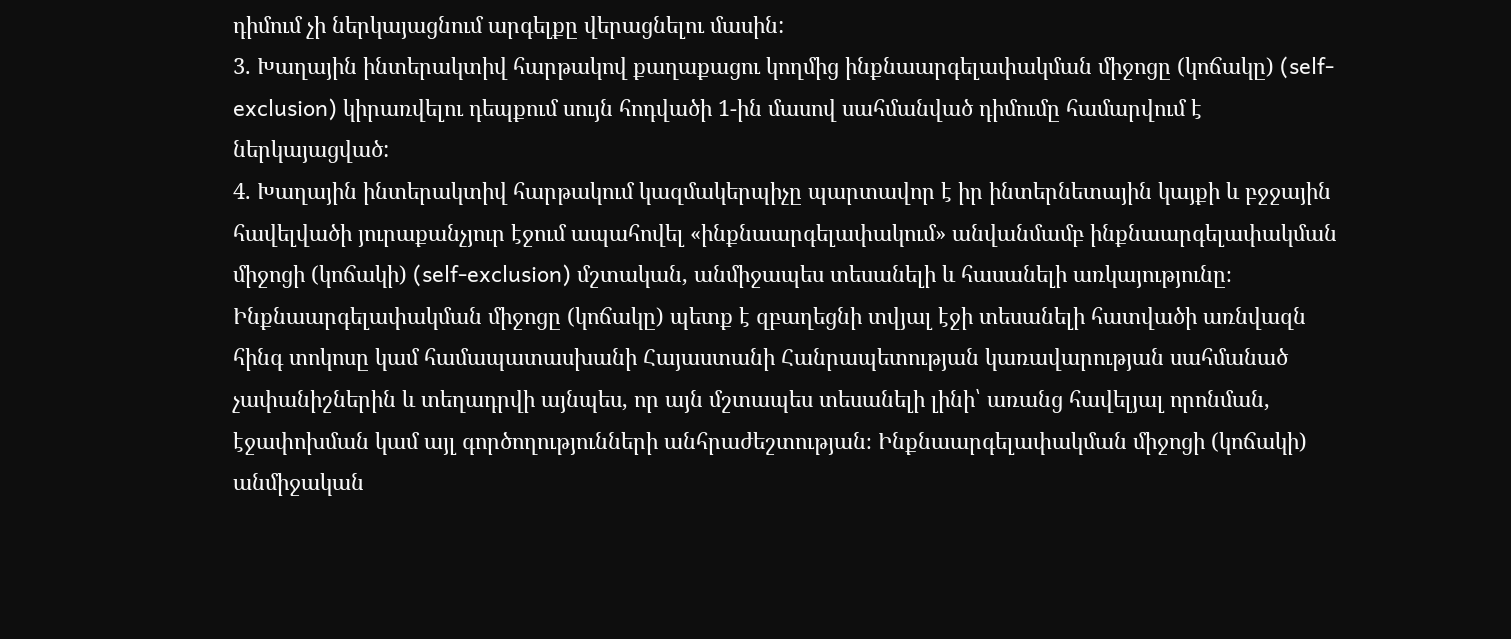դիմում չի ներկայացնում արգելքը վերացնելու մասին:
3. Խաղային ինտերակտիվ հարթակով քաղաքացու կողմից ինքնաարգելափակման միջոցը (կոճակը) (self-exclusion) կիրառվելու դեպքում սույն հոդվածի 1-ին մասով սահմանված դիմումը համարվում է ներկայացված:
4. Խաղային ինտերակտիվ հարթակում կազմակերպիչը պարտավոր է իր ինտերնետային կայքի և բջջային հավելվածի յուրաքանչյուր էջում ապահովել «ինքնաարգելափակում» անվանմամբ ինքնաարգելափակման միջոցի (կոճակի) (self-exclusion) մշտական, անմիջապես տեսանելի և հասանելի առկայությունը։ Ինքնաարգելափակման միջոցը (կոճակը) պետք է զբաղեցնի տվյալ էջի տեսանելի հատվածի առնվազն հինգ տոկոսը կամ համապատասխանի Հայաստանի Հանրապետության կառավարության սահմանած չափանիշներին և տեղադրվի այնպես, որ այն մշտապես տեսանելի լինի՝ առանց հավելյալ որոնման, էջափոխման կամ այլ գործողությունների անհրաժեշտության։ Ինքնաարգելափակման միջոցի (կոճակի) անմիջական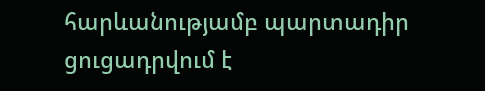հարևանությամբ պարտադիր ցուցադրվում է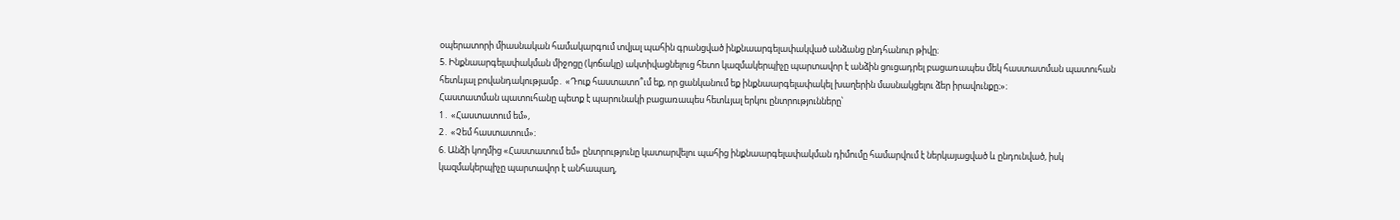օպերատորի միասնական համակարգում տվյալ պահին գրանցված ինքնաարգելափակված անձանց ընդհանուր թիվը։
5. Ինքնաարգելափակման միջոցը (կոճակը) ակտիվացնելուց հետո կազմակերպիչը պարտավոր է անձին ցուցադրել բացառապես մեկ հաստատման պատուհան հետևյալ բովանդակությամբ․ «Դուք հաստատո՞ւմ եք, որ ցանկանում եք ինքնաարգելափակել խաղերին մասնակցելու ձեր իրավունքը։»։
Հաստատման պատուհանը պետք է պարունակի բացառապես հետևյալ երկու ընտրությունները՝
1․ «Հաստատում եմ»,
2․ «Չեմ հաստատում»։
6. Անձի կողմից «Հաստատում եմ» ընտրությունը կատարվելու պահից ինքնաարգելափակման դիմումը համարվում է ներկայացված և ընդունված, իսկ կազմակերպիչը պարտավոր է անհապաղ,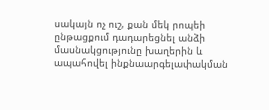սակայն ոչ ուշ, քան մեկ րոպեի ընթացքում դադարեցնել անձի մասնակցությունը խաղերին և ապահովել ինքնաարգելափակման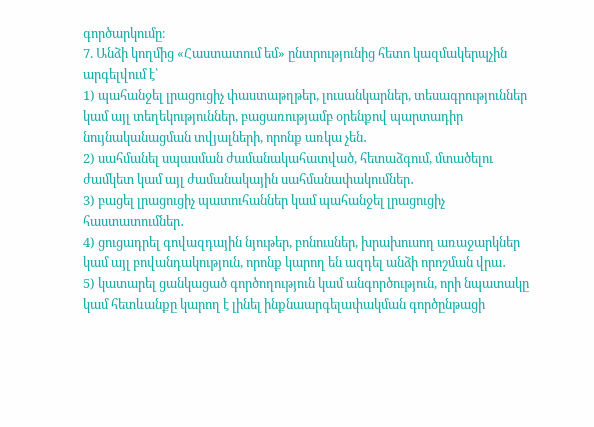գործարկումը։
7. Անձի կողմից «Հաստատում եմ» ընտրությունից հետո կազմակերպչին արգելվում է՝
1) պահանջել լրացուցիչ փաստաթղթեր, լուսանկարներ, տեսագրություններ կամ այլ տեղեկություններ, բացառությամբ օրենքով պարտադիր նույնականացման տվյալների, որոնք առկա չեն․
2) սահմանել սպասման ժամանակահատված, հետաձգում, մտածելու ժամկետ կամ այլ ժամանակային սահմանափակումներ․
3) բացել լրացուցիչ պատուհաններ կամ պահանջել լրացուցիչ հաստատումներ․
4) ցուցադրել գովազդային նյութեր, բոնուսներ, խրախուսող առաջարկներ կամ այլ բովանդակություն, որոնք կարող են ազդել անձի որոշման վրա․
5) կատարել ցանկացած գործողություն կամ անգործություն, որի նպատակը կամ հետևանքը կարող է լինել ինքնաարգելափակման գործընթացի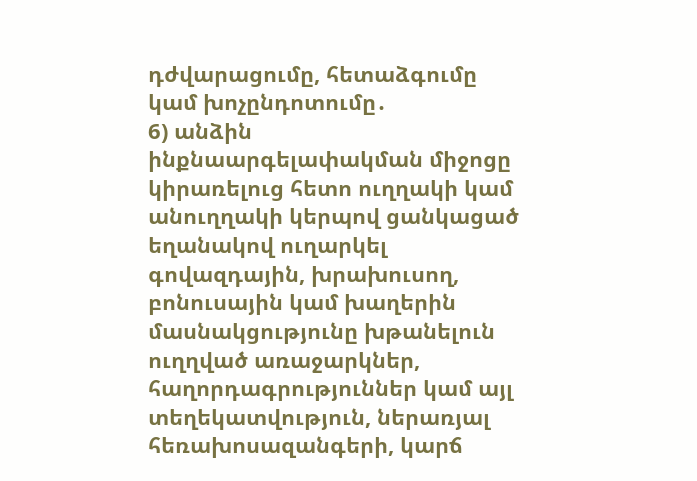դժվարացումը, հետաձգումը կամ խոչընդոտումը․
6) անձին ինքնաարգելափակման միջոցը կիրառելուց հետո ուղղակի կամ անուղղակի կերպով ցանկացած եղանակով ուղարկել գովազդային, խրախուսող, բոնուսային կամ խաղերին մասնակցությունը խթանելուն ուղղված առաջարկներ, հաղորդագրություններ կամ այլ տեղեկատվություն, ներառյալ հեռախոսազանգերի, կարճ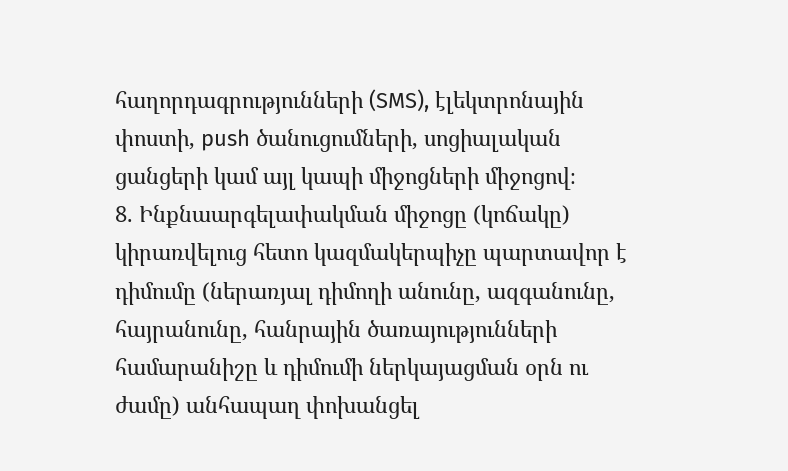հաղորդագրությունների (SMS), էլեկտրոնային փոստի, push ծանուցումների, սոցիալական ցանցերի կամ այլ կապի միջոցների միջոցով։
8. Ինքնաարգելափակման միջոցը (կոճակը) կիրառվելուց հետո կազմակերպիչը պարտավոր է դիմումը (ներառյալ դիմողի անունը, ազգանունը, հայրանունը, հանրային ծառայությունների համարանիշը և դիմումի ներկայացման օրն ու ժամը) անհապաղ փոխանցել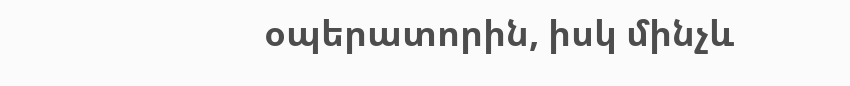օպերատորին, իսկ մինչև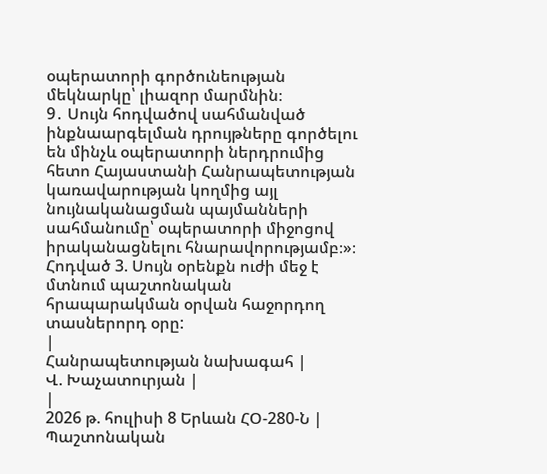օպերատորի գործունեության մեկնարկը՝ լիազոր մարմնին։
9․ Սույն հոդվածով սահմանված ինքնաարգելման դրույթները գործելու են մինչև օպերատորի ներդրումից հետո Հայաստանի Հանրապետության կառավարության կողմից այլ նույնականացման պայմանների սահմանումը՝ օպերատորի միջոցով իրականացնելու հնարավորությամբ։»։
Հոդված 3. Սույն օրենքն ուժի մեջ է մտնում պաշտոնական հրապարակման օրվան հաջորդող տասներորդ օրը:
|
Հանրապետության նախագահ |
Վ. Խաչատուրյան |
|
2026 թ. հուլիսի 8 Երևան ՀՕ-280-Ն |
Պաշտոնական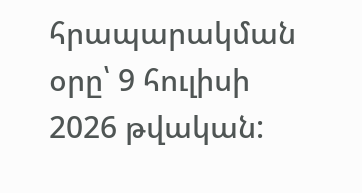հրապարակման օրը՝ 9 հուլիսի 2026 թվական: